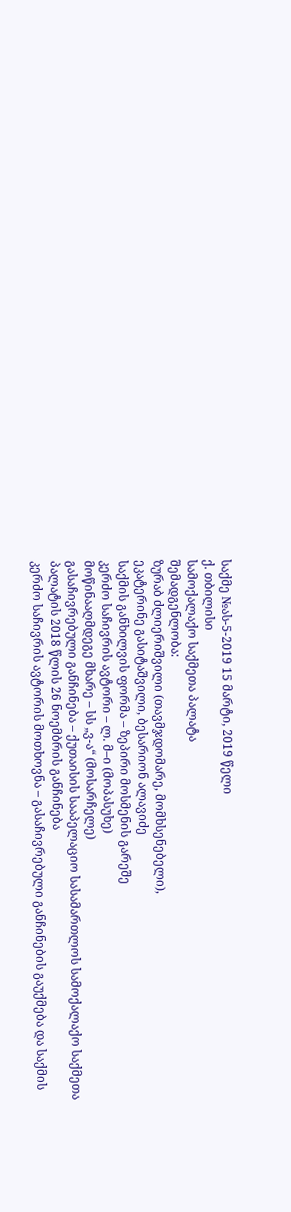საქმე №ას-5-2019 15 მარტი, 2019 წელი
ქ. თბილისი
სამოქალაქო საქმეთა პალატა
შემადგენლობა:
ზურაბ ძლიერიშვილი (თავმჯდომარე, მომხსენებელი),
ეკატერინე გასიტაშვილი, ბესარიონ ალავიძე
საქმის განხილვის ფორმა – ზეპირი მოსმენის გარეშე
კერძო საჩივრის ავტორი – ლ. მ–ი (მოპასუხე)
მოწინააღმდეგე მხარე – სს „ვ-ა“ (მოსარჩელე)
გასაჩივრებული განჩინება – ქუთაისის სააპელაციო სასამართლოს სამოქალაქო საქმეთა პალატის 2018 წლის 26 ნოემბრის განჩინება
კერძო საჩივრის ავტორის მოთხოვნა – გასაჩივრებული განჩინების გაუქმება და საქმის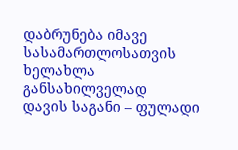დაბრუნება იმავე სასამართლოსათვის ხელახლა განსახილველად
დავის საგანი – ფულადი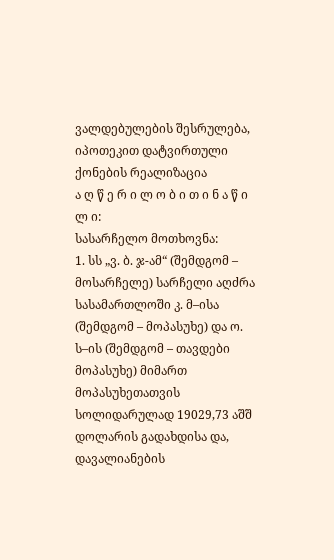ვალდებულების შესრულება, იპოთეკით დატვირთული ქონების რეალიზაცია
ა ღ წ ე რ ი ლ ო ბ ი თ ი ნ ა წ ი ლ ი:
სასარჩელო მოთხოვნა:
1. სს „ვ. ბ. ჯ-ამ“ (შემდგომ – მოსარჩელე) სარჩელი აღძრა სასამართლოში კ. მ–ისა (შემდგომ – მოპასუხე) და ო. ს–ის (შემდგომ – თავდები მოპასუხე) მიმართ მოპასუხეთათვის სოლიდარულად 19029,73 აშშ დოლარის გადახდისა და, დავალიანების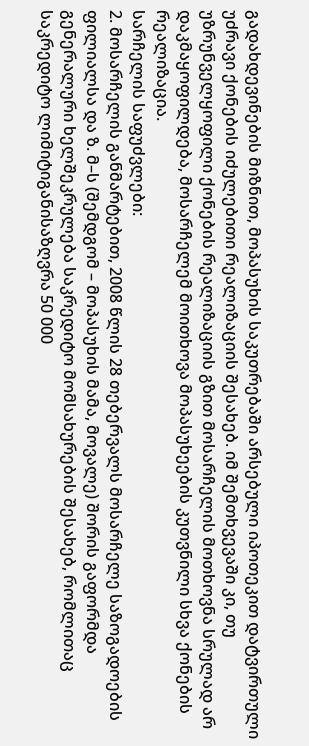გადახდევინების მიზნით, მოპასუხის საკუთრებაში არსებული იპოთეკით დატვირთული უძრავი ქონების იძულებითი რეალიზაციის შესახებ. იმ შემთხვევაში კი, თუ უზრუნველყოფილი ქონების რეალიზაციის გზით მოსარჩელის მოთხოვნა სრულად არ დაკმაყოფილდება, მოსარჩელემ მოითხოვა მოპასუხეების კუთვნილი სხვა ქონების რეალიზაცია.
სარჩელის საფუძვლები:
2. მოსარჩელის განმარტებით, 2008 წლის 28 თებერვალს მოსარჩელე საზოგადოების ფილიალსა და ზ. მ–ს (შემდგომ – მოპასუხის მამა, მოვალე) შორის გაფორმდა გენერალური ხელშეკრულება საკრედიტო მომსახურების შესახებ, რომლითაც საკრედიტო ლიმიტიგანისაზღვრა 50 000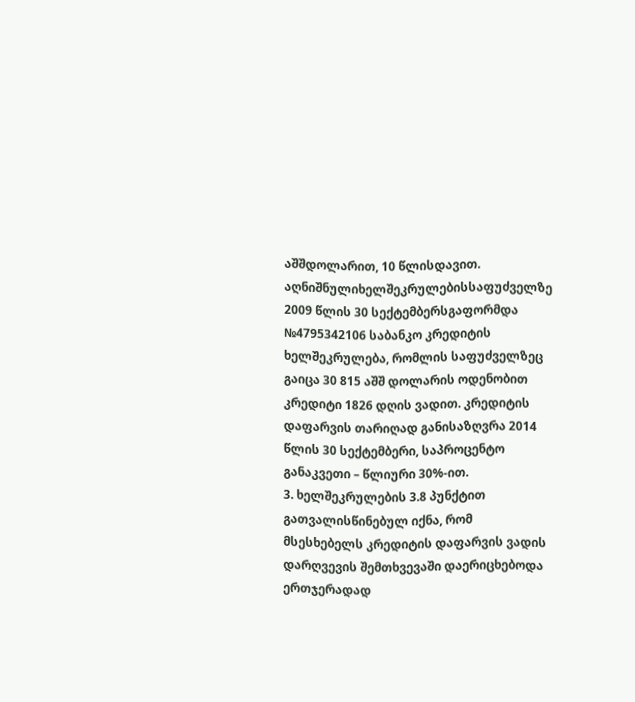აშშდოლარით, 10 წლისდავით. აღნიშნულიხელშეკრულებისსაფუძველზე 2009 წლის 30 სექტემბერსგაფორმდა №4795342106 საბანკო კრედიტის ხელშეკრულება, რომლის საფუძველზეც გაიცა 30 815 აშშ დოლარის ოდენობით კრედიტი 1826 დღის ვადით. კრედიტის დაფარვის თარიღად განისაზღვრა 2014 წლის 30 სექტემბერი, საპროცენტო განაკვეთი – წლიური 30%-ით.
3. ხელშეკრულების 3.8 პუნქტით გათვალისწინებულ იქნა, რომ მსესხებელს კრედიტის დაფარვის ვადის დარღვევის შემთხვევაში დაერიცხებოდა ერთჯერადად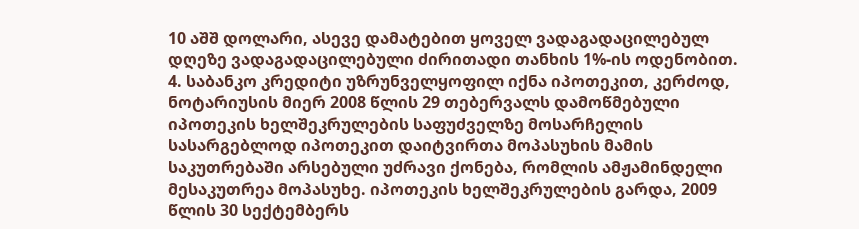10 აშშ დოლარი, ასევე დამატებით ყოველ ვადაგადაცილებულ დღეზე ვადაგადაცილებული ძირითადი თანხის 1%-ის ოდენობით.
4. საბანკო კრედიტი უზრუნველყოფილ იქნა იპოთეკით, კერძოდ, ნოტარიუსის მიერ 2008 წლის 29 თებერვალს დამოწმებული იპოთეკის ხელშეკრულების საფუძველზე მოსარჩელის სასარგებლოდ იპოთეკით დაიტვირთა მოპასუხის მამის საკუთრებაში არსებული უძრავი ქონება, რომლის ამჟამინდელი მესაკუთრეა მოპასუხე. იპოთეკის ხელშეკრულების გარდა, 2009 წლის 30 სექტემბერს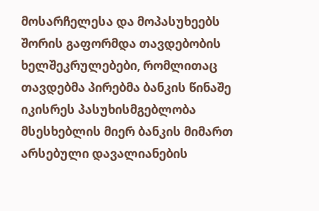მოსარჩელესა და მოპასუხეებს შორის გაფორმდა თავდებობის ხელშეკრულებები, რომლითაც თავდებმა პირებმა ბანკის წინაშე იკისრეს პასუხისმგებლობა მსესხებლის მიერ ბანკის მიმართ არსებული დავალიანების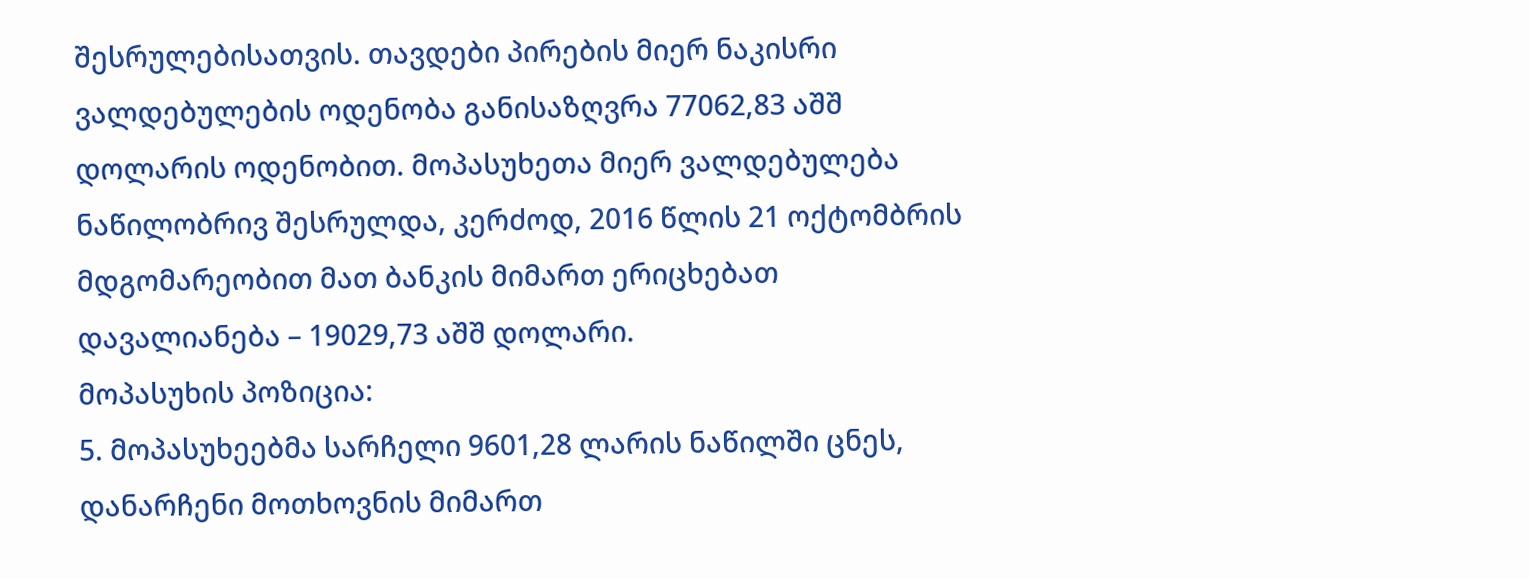შესრულებისათვის. თავდები პირების მიერ ნაკისრი ვალდებულების ოდენობა განისაზღვრა 77062,83 აშშ დოლარის ოდენობით. მოპასუხეთა მიერ ვალდებულება ნაწილობრივ შესრულდა, კერძოდ, 2016 წლის 21 ოქტომბრის მდგომარეობით მათ ბანკის მიმართ ერიცხებათ დავალიანება – 19029,73 აშშ დოლარი.
მოპასუხის პოზიცია:
5. მოპასუხეებმა სარჩელი 9601,28 ლარის ნაწილში ცნეს, დანარჩენი მოთხოვნის მიმართ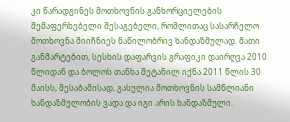კი წარადგინეს მოთხოვნის განხორციელების შემაფერხებელი შესაგებელი, რომლითაც სასარჩელო მოთხოვნა მიიჩნიეს ნაწილობრივ ხანდაზმულად. მათი განმარტებით, სესხის დაფარვის გრაფიკი დაირღვა 2010 წლიდან და ბოლოს თანხა შეტანილ იქნა 2011 წლის 30 მაისს, შესაბამისად, გასულია მოთხოვნის სამწლიანი ხანდაზმულობის ვადა და იგი არის ხანდაზმული.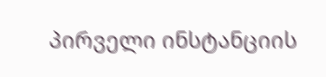პირველი ინსტანციის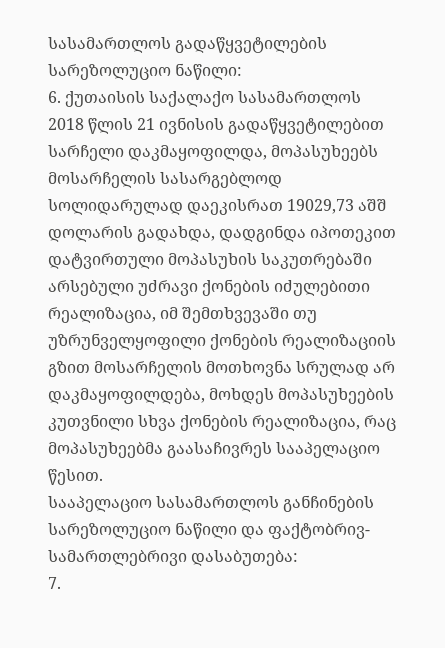სასამართლოს გადაწყვეტილების სარეზოლუციო ნაწილი:
6. ქუთაისის საქალაქო სასამართლოს 2018 წლის 21 ივნისის გადაწყვეტილებით სარჩელი დაკმაყოფილდა, მოპასუხეებს მოსარჩელის სასარგებლოდ სოლიდარულად დაეკისრათ 19029,73 აშშ დოლარის გადახდა, დადგინდა იპოთეკით დატვირთული მოპასუხის საკუთრებაში არსებული უძრავი ქონების იძულებითი რეალიზაცია, იმ შემთხვევაში თუ უზრუნველყოფილი ქონების რეალიზაციის გზით მოსარჩელის მოთხოვნა სრულად არ დაკმაყოფილდება, მოხდეს მოპასუხეების კუთვნილი სხვა ქონების რეალიზაცია, რაც მოპასუხეებმა გაასაჩივრეს სააპელაციო წესით.
სააპელაციო სასამართლოს განჩინების სარეზოლუციო ნაწილი და ფაქტობრივ-სამართლებრივი დასაბუთება:
7.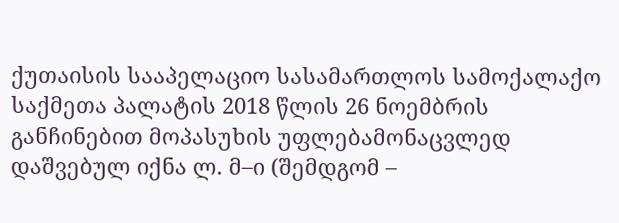ქუთაისის სააპელაციო სასამართლოს სამოქალაქო საქმეთა პალატის 2018 წლის 26 ნოემბრის განჩინებით მოპასუხის უფლებამონაცვლედ დაშვებულ იქნა ლ. მ–ი (შემდგომ –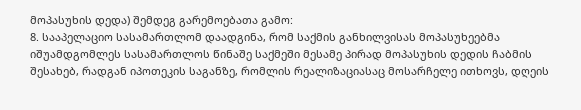მოპასუხის დედა) შემდეგ გარემოებათა გამო:
8. სააპელაციო სასამართლომ დაადგინა, რომ საქმის განხილვისას მოპასუხეებმა იშუამდგომლეს სასამართლოს წინაშე საქმეში მესამე პირად მოპასუხის დედის ჩაბმის შესახებ, რადგან იპოთეკის საგანზე, რომლის რეალიზაციასაც მოსარჩელე ითხოვს, დღეის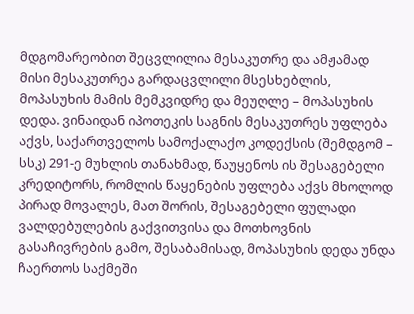მდგომარეობით შეცვლილია მესაკუთრე და ამჟამად მისი მესაკუთრეა გარდაცვლილი მსესხებლის, მოპასუხის მამის მემკვიდრე და მეუღლე – მოპასუხის დედა. ვინაიდან იპოთეკის საგნის მესაკუთრეს უფლება აქვს, საქართველოს სამოქალაქო კოდექსის (შემდგომ – სსკ) 291-ე მუხლის თანახმად, წაუყენოს ის შესაგებელი კრედიტორს, რომლის წაყენების უფლება აქვს მხოლოდ პირად მოვალეს, მათ შორის, შესაგებელი ფულადი ვალდებულების გაქვითვისა და მოთხოვნის გასაჩივრების გამო, შესაბამისად, მოპასუხის დედა უნდა ჩაერთოს საქმეში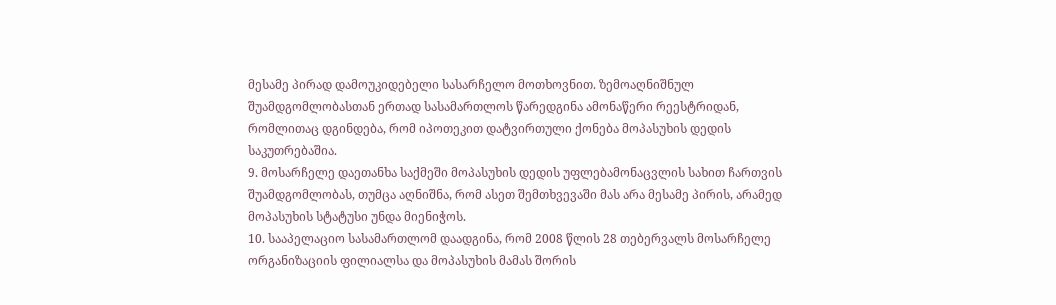მესამე პირად დამოუკიდებელი სასარჩელო მოთხოვნით. ზემოაღნიშნულ შუამდგომლობასთან ერთად სასამართლოს წარედგინა ამონაწერი რეესტრიდან, რომლითაც დგინდება, რომ იპოთეკით დატვირთული ქონება მოპასუხის დედის საკუთრებაშია.
9. მოსარჩელე დაეთანხა საქმეში მოპასუხის დედის უფლებამონაცვლის სახით ჩართვის შუამდგომლობას, თუმცა აღნიშნა, რომ ასეთ შემთხვევაში მას არა მესამე პირის, არამედ მოპასუხის სტატუსი უნდა მიენიჭოს.
10. სააპელაციო სასამართლომ დაადგინა, რომ 2008 წლის 28 თებერვალს მოსარჩელე ორგანიზაციის ფილიალსა და მოპასუხის მამას შორის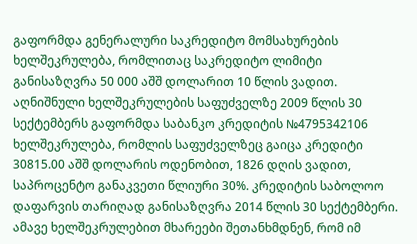გაფორმდა გენერალური საკრედიტო მომსახურების ხელშეკრულება, რომლითაც საკრედიტო ლიმიტი განისაზღვრა 50 000 აშშ დოლარით 10 წლის ვადით. აღნიშნული ხელშეკრულების საფუძველზე 2009 წლის 30 სექტემბერს გაფორმდა საბანკო კრედიტის №4795342106 ხელშეკრულება, რომლის საფუძველზეც გაიცა კრედიტი 30815.00 აშშ დოლარის ოდენობით, 1826 დღის ვადით, საპროცენტო განაკვეთი წლიური 30%. კრედიტის საბოლოო დაფარვის თარიღად განისაზღვრა 2014 წლის 30 სექტემბერი. ამავე ხელშეკრულებით მხარეები შეთანხმდნენ, რომ იმ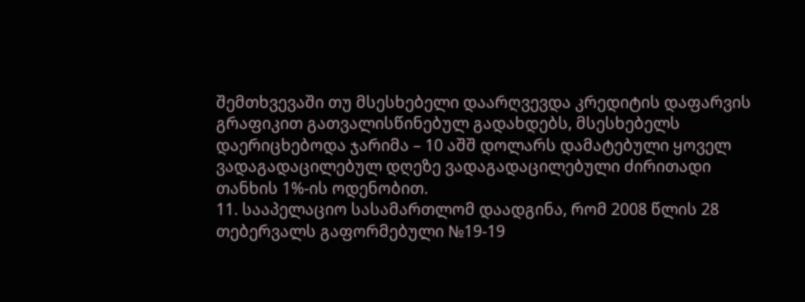შემთხვევაში თუ მსესხებელი დაარღვევდა კრედიტის დაფარვის გრაფიკით გათვალისწინებულ გადახდებს, მსესხებელს დაერიცხებოდა ჯარიმა – 10 აშშ დოლარს დამატებული ყოველ ვადაგადაცილებულ დღეზე ვადაგადაცილებული ძირითადი თანხის 1%-ის ოდენობით.
11. სააპელაციო სასამართლომ დაადგინა, რომ 2008 წლის 28 თებერვალს გაფორმებული №19-19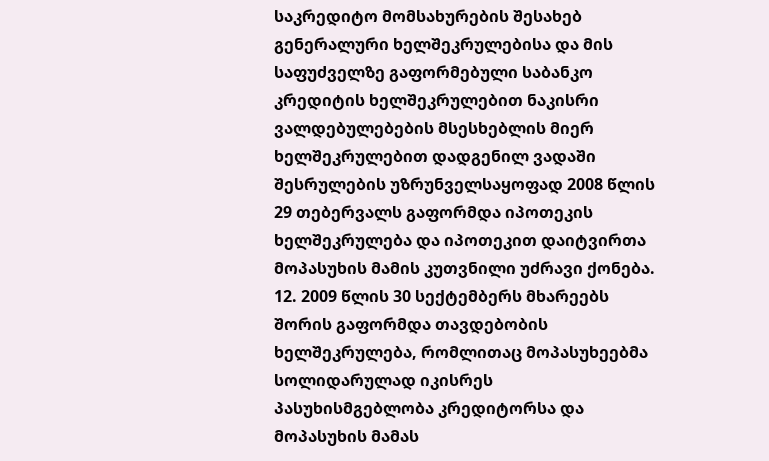საკრედიტო მომსახურების შესახებ გენერალური ხელშეკრულებისა და მის საფუძველზე გაფორმებული საბანკო კრედიტის ხელშეკრულებით ნაკისრი ვალდებულებების მსესხებლის მიერ ხელშეკრულებით დადგენილ ვადაში შესრულების უზრუნველსაყოფად 2008 წლის 29 თებერვალს გაფორმდა იპოთეკის ხელშეკრულება და იპოთეკით დაიტვირთა მოპასუხის მამის კუთვნილი უძრავი ქონება.
12. 2009 წლის 30 სექტემბერს მხარეებს შორის გაფორმდა თავდებობის ხელშეკრულება, რომლითაც მოპასუხეებმა სოლიდარულად იკისრეს პასუხისმგებლობა კრედიტორსა და მოპასუხის მამას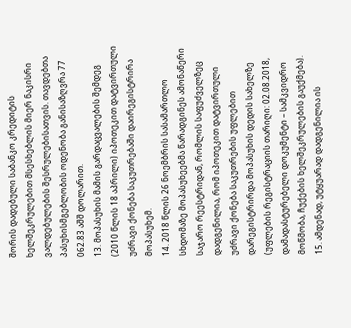შორის დადებული საბანკო კრედიტის ხელშეკრულებით მსესხებლის მიერ ნაკისრი ვალდებულების შესრულებისათვის. თავდებთა პასუხისმგებლობის ოდენობა განისაზღვრა 77 062.83 აშშ დოლარით.
13. მოპასუხის მამის გარდაცვალების შემდეგ (2010 წლის 18 აპრილი) იპოთეკით დატვირთული უძრავი ქონება საკუთრებაში დაირეგისტრირა მოპასუხემ.
14. 2018 წლის 26 ნოემბრის სასამართლო სხდომაზე მოპასუხეებმა წარადგინეს ამონაწერი საჯარო რეესტრიდან, რომლის საფუძველზეც დადგენილია, რომ იპოთეკით დატვირთული უძრავი ქონება საკუთრების უფლებით დარეგისტრირდა მოპასუხის დედის სახელზე (უფლების რეგისტრაციის თარიღი: 02.08.2018, დამადასტურებელი დოკუმენტი – სამკვიდრო მოწმობა, ჩუქების ხელშეკრულების გაუქმება).
15. ამდენად, უტყუარად დადგენილია ის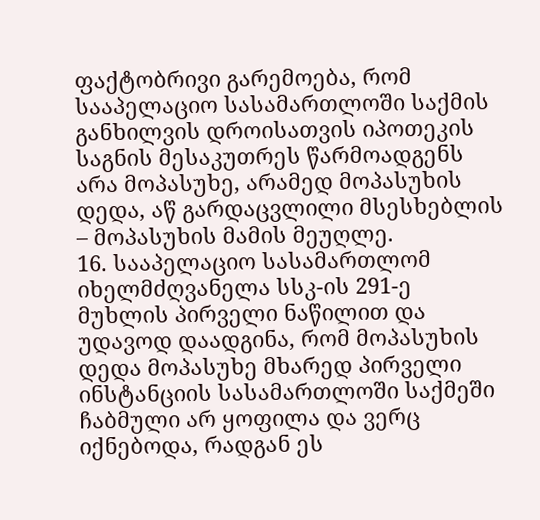ფაქტობრივი გარემოება, რომ სააპელაციო სასამართლოში საქმის განხილვის დროისათვის იპოთეკის საგნის მესაკუთრეს წარმოადგენს არა მოპასუხე, არამედ მოპასუხის დედა, აწ გარდაცვლილი მსესხებლის – მოპასუხის მამის მეუღლე.
16. სააპელაციო სასამართლომ იხელმძღვანელა სსკ-ის 291-ე მუხლის პირველი ნაწილით და უდავოდ დაადგინა, რომ მოპასუხის დედა მოპასუხე მხარედ პირველი ინსტანციის სასამართლოში საქმეში ჩაბმული არ ყოფილა და ვერც იქნებოდა, რადგან ეს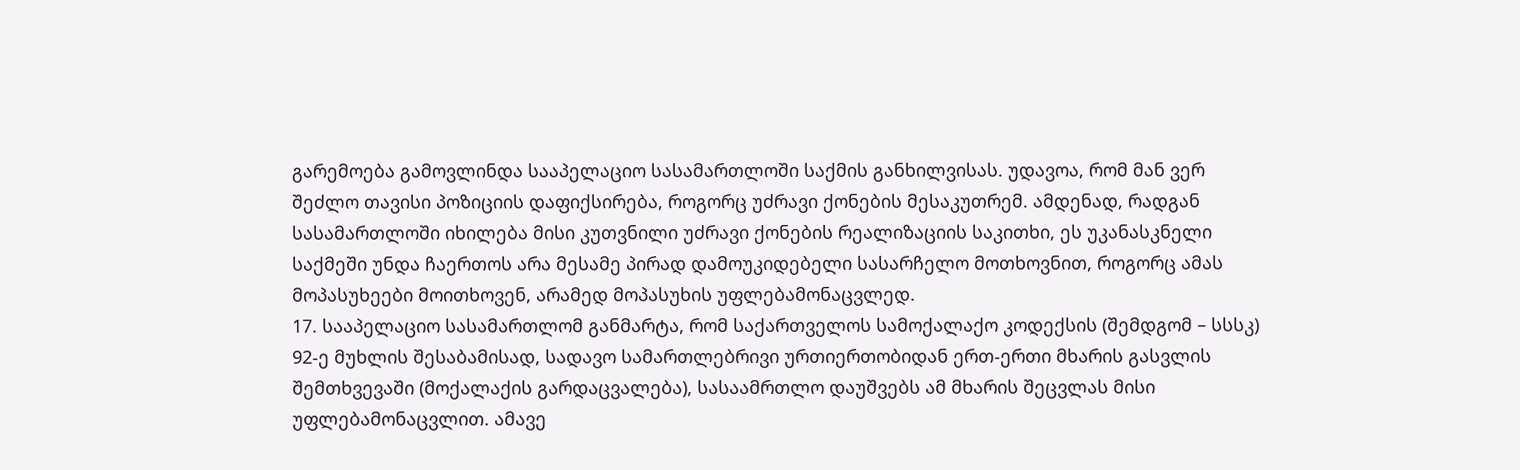გარემოება გამოვლინდა სააპელაციო სასამართლოში საქმის განხილვისას. უდავოა, რომ მან ვერ შეძლო თავისი პოზიციის დაფიქსირება, როგორც უძრავი ქონების მესაკუთრემ. ამდენად, რადგან სასამართლოში იხილება მისი კუთვნილი უძრავი ქონების რეალიზაციის საკითხი, ეს უკანასკნელი საქმეში უნდა ჩაერთოს არა მესამე პირად დამოუკიდებელი სასარჩელო მოთხოვნით, როგორც ამას მოპასუხეები მოითხოვენ, არამედ მოპასუხის უფლებამონაცვლედ.
17. სააპელაციო სასამართლომ განმარტა, რომ საქართველოს სამოქალაქო კოდექსის (შემდგომ – სსსკ) 92-ე მუხლის შესაბამისად, სადავო სამართლებრივი ურთიერთობიდან ერთ-ერთი მხარის გასვლის შემთხვევაში (მოქალაქის გარდაცვალება), სასაამრთლო დაუშვებს ამ მხარის შეცვლას მისი უფლებამონაცვლით. ამავე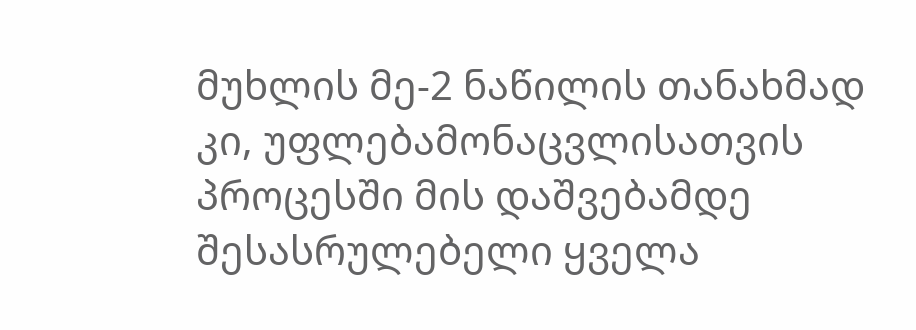მუხლის მე-2 ნაწილის თანახმად კი, უფლებამონაცვლისათვის პროცესში მის დაშვებამდე შესასრულებელი ყველა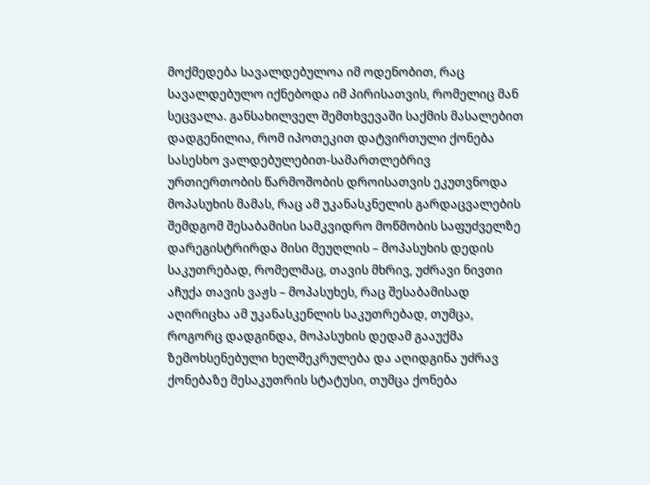მოქმედება სავალდებულოა იმ ოდენობით, რაც სავალდებულო იქნებოდა იმ პირისათვის, რომელიც მან სეცვალა. განსახილველ შემთხვევაში საქმის მასალებით დადგენილია, რომ იპოთეკით დატვირთული ქონება სასესხო ვალდებულებით-სამართლებრივ ურთიერთობის წარმოშობის დროისათვის ეკუთვნოდა მოპასუხის მამას, რაც ამ უკანასკნელის გარდაცვალების შემდგომ შესაბამისი სამკვიდრო მოწმობის საფუძველზე დარეგისტრირდა მისი მეუღლის – მოპასუხის დედის საკუთრებად, რომელმაც, თავის მხრივ, უძრავი ნივთი აჩუქა თავის ვაჟს – მოპასუხეს, რაც შესაბამისად აღირიცხა ამ უკანასკენლის საკუთრებად, თუმცა, როგორც დადგინდა, მოპასუხის დედამ გააუქმა ზემოხსენებული ხელშეკრულება და აღიდგინა უძრავ ქონებაზე მესაკუთრის სტატუსი, თუმცა ქონება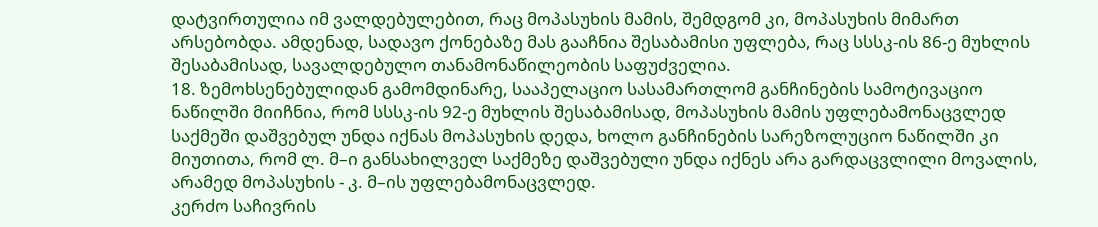დატვირთულია იმ ვალდებულებით, რაც მოპასუხის მამის, შემდგომ კი, მოპასუხის მიმართ არსებობდა. ამდენად, სადავო ქონებაზე მას გააჩნია შესაბამისი უფლება, რაც სსსკ-ის 86-ე მუხლის შესაბამისად, სავალდებულო თანამონაწილეობის საფუძველია.
18. ზემოხსენებულიდან გამომდინარე, სააპელაციო სასამართლომ განჩინების სამოტივაციო ნაწილში მიიჩნია, რომ სსსკ-ის 92-ე მუხლის შესაბამისად, მოპასუხის მამის უფლებამონაცვლედ საქმეში დაშვებულ უნდა იქნას მოპასუხის დედა, ხოლო განჩინების სარეზოლუციო ნაწილში კი მიუთითა, რომ ლ. მ–ი განსახილველ საქმეზე დაშვებული უნდა იქნეს არა გარდაცვლილი მოვალის, არამედ მოპასუხის - კ. მ–ის უფლებამონაცვლედ.
კერძო საჩივრის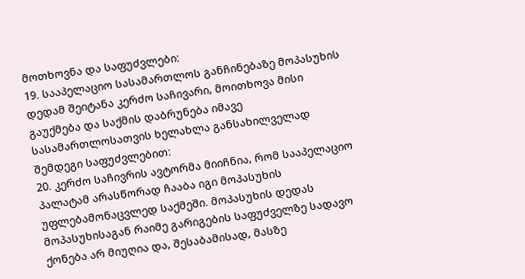მოთხოვნა და საფუძვლები:
19. სააპელაციო სასამართლოს განჩინებაზე მოპასუხის დედამ შეიტანა კერძო საჩივარი, მოითხოვა მისი გაუქმება და საქმის დაბრუნება იმავე სასამართლოსათვის ხელახლა განსახილველად შემდეგი საფუძვლებით:
20. კერძო საჩივრის ავტორმა მიიჩნია, რომ სააპელაციო პალატამ არასწორად ჩააბა იგი მოპასუხის უფლებამონაცვლედ საქმეში. მოპასუხის დედას მოპასუხისაგან რაიმე გარიგების საფუძველზე სადავო ქონება არ მიუღია და, შესაბამისად, მასზე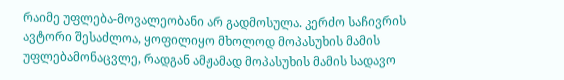რაიმე უფლება-მოვალეობანი არ გადმოსულა. კერძო საჩივრის ავტორი შესაძლოა, ყოფილიყო მხოლოდ მოპასუხის მამის უფლებამონაცვლე, რადგან ამჟამად მოპასუხის მამის სადავო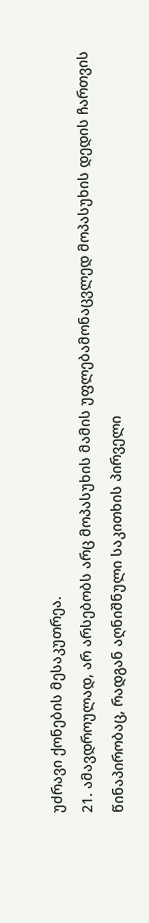უძრავი ქონების მესაკუთრეა.
21. ამავდროულად, არ არსებობს არც მოპასუხის მამის უფლებამონაცვლედ მოპასუხის დედის ჩართვის წინაპირობაც, რადგან აღნიშნული საკითხის პირველი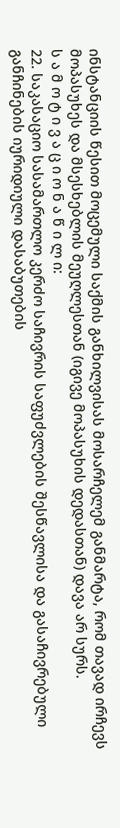ინსტანციის წესით მოცემული საქმის განხილვისას მოსარჩელემ განმარტა, რომ თავად ირჩევს მოპასუხეს და მსესხებლის მეუღლესთან (იგივე მოპასუხის დედასთან) დავა არ სურს.
ს ა მ ო ტ ი ვ ა ც ი ო ნ ა წ ი ლ ი:
22. საკასაციო სასამართლო კერძო საჩივრის საფუძვლების შესწავლისა და გასაჩივრებული განჩინების იურიდიული დასაბუთების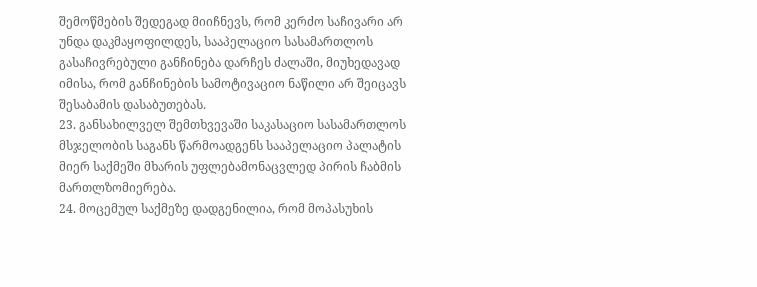შემოწმების შედეგად მიიჩნევს, რომ კერძო საჩივარი არ უნდა დაკმაყოფილდეს, სააპელაციო სასამართლოს გასაჩივრებული განჩინება დარჩეს ძალაში, მიუხედავად იმისა, რომ განჩინების სამოტივაციო ნაწილი არ შეიცავს შესაბამის დასაბუთებას.
23. განსახილველ შემთხვევაში საკასაციო სასამართლოს მსჯელობის საგანს წარმოადგენს სააპელაციო პალატის მიერ საქმეში მხარის უფლებამონაცვლედ პირის ჩაბმის მართლზომიერება.
24. მოცემულ საქმეზე დადგენილია, რომ მოპასუხის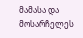მამასა და მოსარჩელეს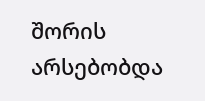შორის არსებობდა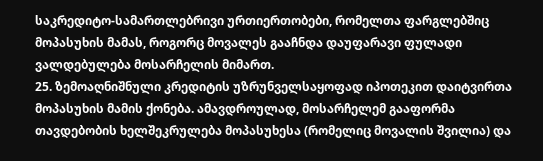საკრედიტო-სამართლებრივი ურთიერთობები, რომელთა ფარგლებშიც მოპასუხის მამას, როგორც მოვალეს გააჩნდა დაუფარავი ფულადი ვალდებულება მოსარჩელის მიმართ.
25. ზემოაღნიშნული კრედიტის უზრუნველსაყოფად იპოთეკით დაიტვირთა მოპასუხის მამის ქონება. ამავდროულად, მოსარჩელემ გააფორმა თავდებობის ხელშეკრულება მოპასუხესა (რომელიც მოვალის შვილია) და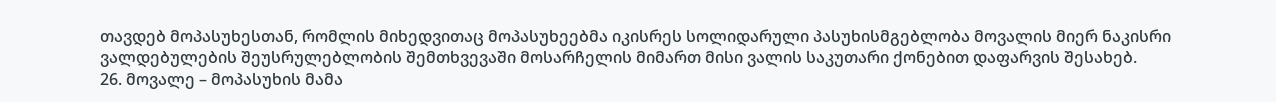თავდებ მოპასუხესთან, რომლის მიხედვითაც მოპასუხეებმა იკისრეს სოლიდარული პასუხისმგებლობა მოვალის მიერ ნაკისრი ვალდებულების შეუსრულებლობის შემთხვევაში მოსარჩელის მიმართ მისი ვალის საკუთარი ქონებით დაფარვის შესახებ.
26. მოვალე – მოპასუხის მამა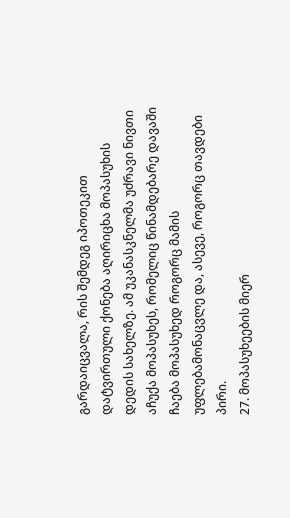გარდაიცვალა, რის შემდეგ იპოთეკით დატვირთული ქონება აღირიცხა მოპასუხის დედის სახელზე. ამ უკანასკნელმა უძრავი ნივთი აჩუქა მოპასუხეს, რომელიც წინამდებარე დავაში ჩაება მოპასუხედ როგორც მამის უფლებამონაცვლე და, ასევე, როგორც თავდები პირი.
27. მოპასუხეების მიერ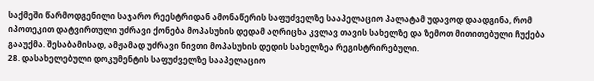საქმეში წარმოდგენილი საჯარო რეესტრიდან ამონაწერის საფუძველზე სააპელაციო პალატამ უდავოდ დაადგინა, რომ იპოთეკით დატვირთული უძრავი ქონება მოპასუხის დედამ აღრიცხა კვლავ თავის სახელზე და ზემოთ მითითებული ჩუქება გააუქმა. შესაბამისად, ამჟამად უძრავი ნივთი მოპასუხის დედის სახელზეა რეგისტრირებული.
28. დასახელებული დოკუმენტის საფუძველზე სააპელაციო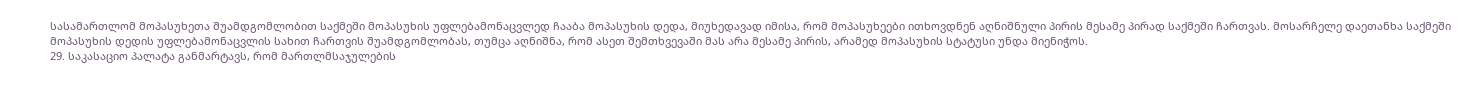სასამართლომ მოპასუხეთა შუამდგომლობით საქმეში მოპასუხის უფლებამონაცვლედ ჩააბა მოპასუხის დედა, მიუხედავად იმისა, რომ მოპასუხეები ითხოვდნენ აღნიშნული პირის მესამე პირად საქმეში ჩართვას. მოსარჩელე დაეთანხა საქმეში მოპასუხის დედის უფლებამონაცვლის სახით ჩართვის შუამდგომლობას, თუმცა აღნიშნა, რომ ასეთ შემთხვევაში მას არა მესამე პირის, არამედ მოპასუხის სტატუსი უნდა მიენიჭოს.
29. საკასაციო პალატა განმარტავს, რომ მართლმსაჯულების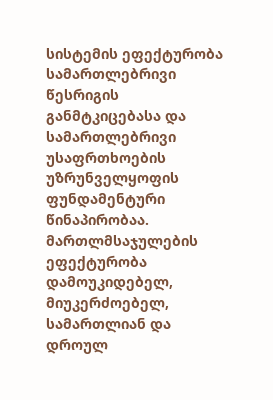სისტემის ეფექტურობა სამართლებრივი წესრიგის განმტკიცებასა და სამართლებრივი უსაფრთხოების უზრუნველყოფის ფუნდამენტური წინაპირობაა. მართლმსაჯულების ეფექტურობა დამოუკიდებელ, მიუკერძოებელ, სამართლიან და დროულ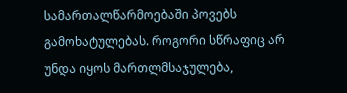სამართალწარმოებაში პოვებს გამოხატულებას. როგორი სწრაფიც არ უნდა იყოს მართლმსაჯულება,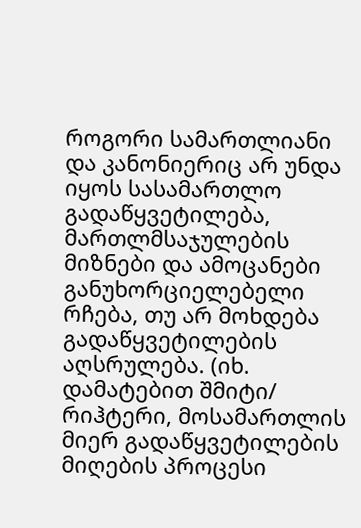როგორი სამართლიანი და კანონიერიც არ უნდა იყოს სასამართლო გადაწყვეტილება, მართლმსაჯულების მიზნები და ამოცანები განუხორციელებელი რჩება, თუ არ მოხდება გადაწყვეტილების აღსრულება. (იხ. დამატებით შმიტი/ რიჰტერი, მოსამართლის მიერ გადაწყვეტილების მიღების პროცესი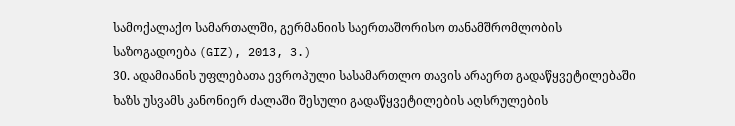სამოქალაქო სამართალში, გერმანიის საერთაშორისო თანამშრომლობის საზოგადოება (GIZ), 2013, 3.)
30. ადამიანის უფლებათა ევროპული სასამართლო თავის არაერთ გადაწყვეტილებაში ხაზს უსვამს კანონიერ ძალაში შესული გადაწყვეტილების აღსრულების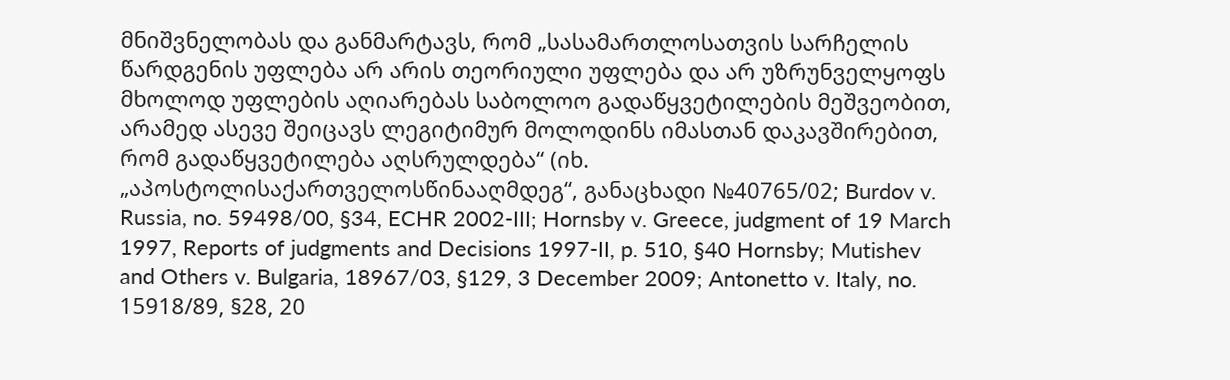მნიშვნელობას და განმარტავს, რომ „სასამართლოსათვის სარჩელის წარდგენის უფლება არ არის თეორიული უფლება და არ უზრუნველყოფს მხოლოდ უფლების აღიარებას საბოლოო გადაწყვეტილების მეშვეობით, არამედ ასევე შეიცავს ლეგიტიმურ მოლოდინს იმასთან დაკავშირებით, რომ გადაწყვეტილება აღსრულდება“ (იხ. „აპოსტოლისაქართველოსწინააღმდეგ“, განაცხადი №40765/02; Burdov v. Russia, no. 59498/00, §34, ECHR 2002-III; Hornsby v. Greece, judgment of 19 March 1997, Reports of judgments and Decisions 1997-II, p. 510, §40 Hornsby; Mutishev and Others v. Bulgaria, 18967/03, §129, 3 December 2009; Antonetto v. Italy, no. 15918/89, §28, 20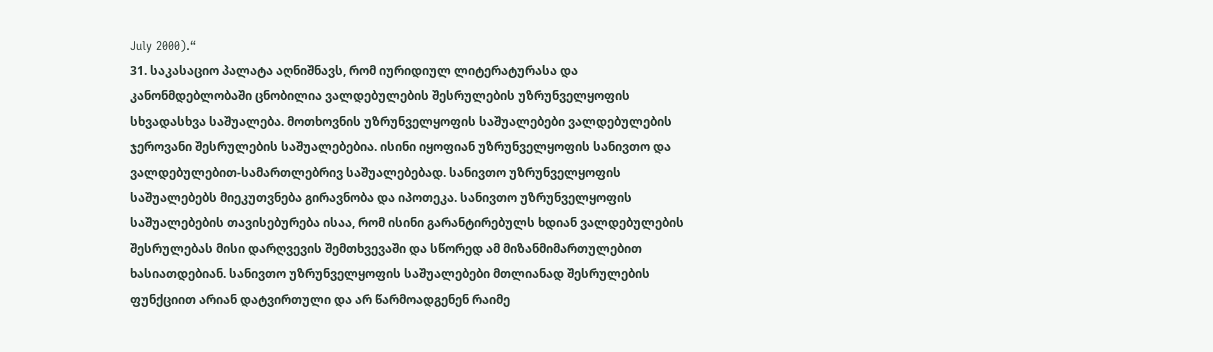July 2000).“
31. საკასაციო პალატა აღნიშნავს, რომ იურიდიულ ლიტერატურასა და კანონმდებლობაში ცნობილია ვალდებულების შესრულების უზრუნველყოფის სხვადასხვა საშუალება. მოთხოვნის უზრუნველყოფის საშუალებები ვალდებულების ჯეროვანი შესრულების საშუალებებია. ისინი იყოფიან უზრუნველყოფის სანივთო და ვალდებულებით-სამართლებრივ საშუალებებად. სანივთო უზრუნველყოფის საშუალებებს მიეკუთვნება გირავნობა და იპოთეკა. სანივთო უზრუნველყოფის საშუალებების თავისებურება ისაა, რომ ისინი გარანტირებულს ხდიან ვალდებულების შესრულებას მისი დარღვევის შემთხვევაში და სწორედ ამ მიზანმიმართულებით ხასიათდებიან. სანივთო უზრუნველყოფის საშუალებები მთლიანად შესრულების ფუნქციით არიან დატვირთული და არ წარმოადგენენ რაიმე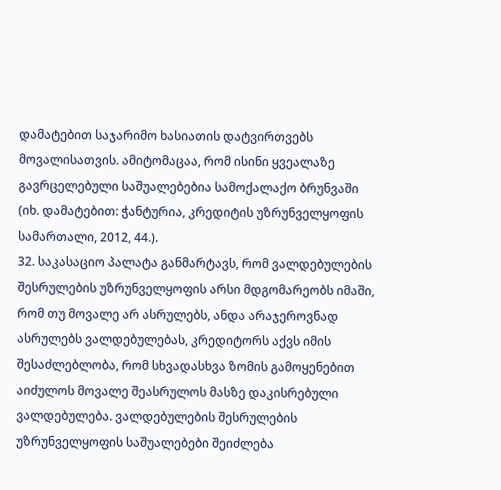დამატებით საჯარიმო ხასიათის დატვირთვებს მოვალისათვის. ამიტომაცაა, რომ ისინი ყვეალაზე გავრცელებული საშუალებებია სამოქალაქო ბრუნვაში (იხ. დამატებით: ჭანტურია, კრედიტის უზრუნველყოფის სამართალი, 2012, 44.).
32. საკასაციო პალატა განმარტავს, რომ ვალდებულების შესრულების უზრუნველყოფის არსი მდგომარეობს იმაში, რომ თუ მოვალე არ ასრულებს, ანდა არაჯეროვნად ასრულებს ვალდებულებას, კრედიტორს აქვს იმის შესაძლებლობა, რომ სხვადასხვა ზომის გამოყენებით აიძულოს მოვალე შეასრულოს მასზე დაკისრებული ვალდებულება. ვალდებულების შესრულების უზრუნველყოფის საშუალებები შეიძლება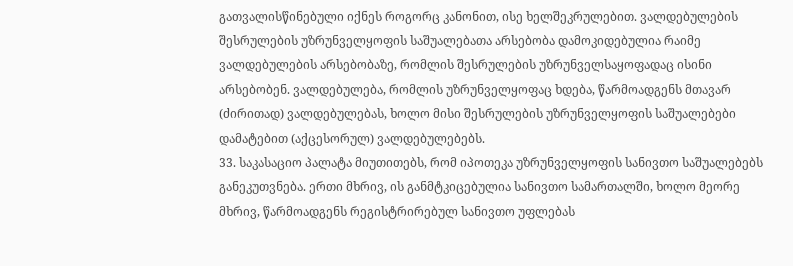გათვალისწინებული იქნეს როგორც კანონით, ისე ხელშეკრულებით. ვალდებულების შესრულების უზრუნველყოფის საშუალებათა არსებობა დამოკიდებულია რაიმე ვალდებულების არსებობაზე, რომლის შესრულების უზრუნველსაყოფადაც ისინი არსებობენ. ვალდებულება, რომლის უზრუნველყოფაც ხდება, წარმოადგენს მთავარ (ძირითად) ვალდებულებას, ხოლო მისი შესრულების უზრუნველყოფის საშუალებები დამატებით (აქცესორულ) ვალდებულებებს.
33. საკასაციო პალატა მიუთითებს, რომ იპოთეკა უზრუნველყოფის სანივთო საშუალებებს განეკუთვნება. ერთი მხრივ, ის განმტკიცებულია სანივთო სამართალში, ხოლო მეორე მხრივ, წარმოადგენს რეგისტრირებულ სანივთო უფლებას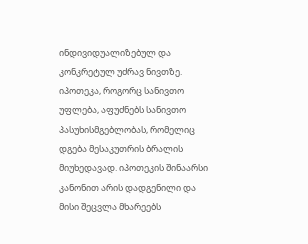ინდივიდუალიზებულ და კონკრეტულ უძრავ ნივთზე. იპოთეკა, როგორც სანივთო უფლება, აფუძნებს სანივთო პასუხისმგებლობას, რომელიც დგება მესაკუთრის ბრალის მიუხედავად. იპოთეკის შინაარსი კანონით არის დადგენილი და მისი შეცვლა მხარეებს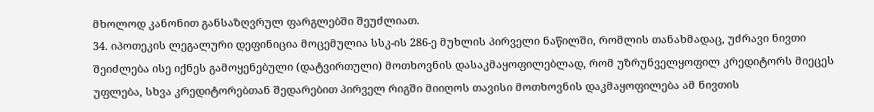მხოლოდ კანონით განსაზღვრულ ფარგლებში შეუძლიათ.
34. იპოთეკის ლეგალური დეფინიცია მოცემულია სსკ-ის 286-ე მუხლის პირველი ნაწილში, რომლის თანახმადაც, უძრავი ნივთი შეიძლება ისე იქნეს გამოყენებული (დატვირთული) მოთხოვნის დასაკმაყოფილებლად, რომ უზრუნველყოფილ კრედიტორს მიეცეს უფლება, სხვა კრედიტორებთან შედარებით პირველ რიგში მიიღოს თავისი მოთხოვნის დაკმაყოფილება ამ ნივთის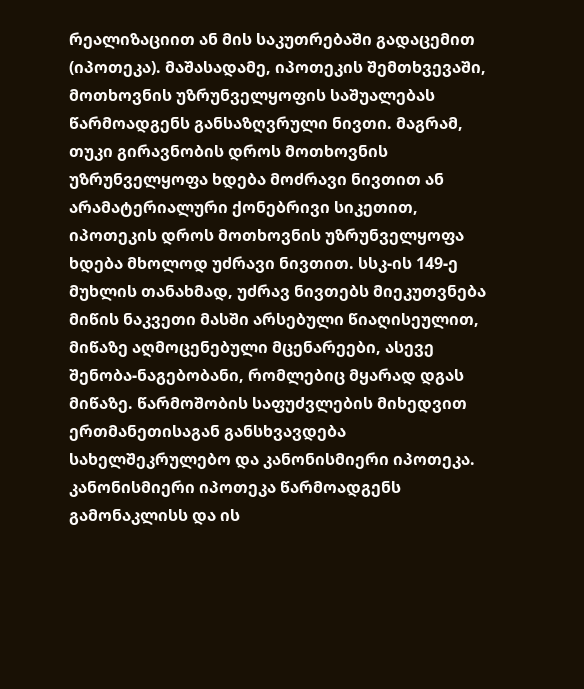რეალიზაციით ან მის საკუთრებაში გადაცემით (იპოთეკა). მაშასადამე, იპოთეკის შემთხვევაში, მოთხოვნის უზრუნველყოფის საშუალებას წარმოადგენს განსაზღვრული ნივთი. მაგრამ, თუკი გირავნობის დროს მოთხოვნის უზრუნველყოფა ხდება მოძრავი ნივთით ან არამატერიალური ქონებრივი სიკეთით, იპოთეკის დროს მოთხოვნის უზრუნველყოფა ხდება მხოლოდ უძრავი ნივთით. სსკ-ის 149-ე მუხლის თანახმად, უძრავ ნივთებს მიეკუთვნება მიწის ნაკვეთი მასში არსებული წიაღისეულით, მიწაზე აღმოცენებული მცენარეები, ასევე შენობა-ნაგებობანი, რომლებიც მყარად დგას მიწაზე. წარმოშობის საფუძვლების მიხედვით ერთმანეთისაგან განსხვავდება სახელშეკრულებო და კანონისმიერი იპოთეკა. კანონისმიერი იპოთეკა წარმოადგენს გამონაკლისს და ის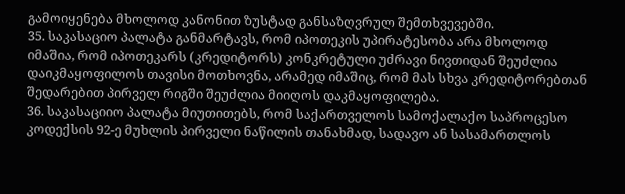გამოიყენება მხოლოდ კანონით ზუსტად განსაზღვრულ შემთხვევებში.
35. საკასაციო პალატა განმარტავს, რომ იპოთეკის უპირატესობა არა მხოლოდ იმაშია, რომ იპოთეკარს (კრედიტორს) კონკრეტული უძრავი ნივთიდან შეუძლია დაიკმაყოფილოს თავისი მოთხოვნა, არამედ იმაშიც, რომ მას სხვა კრედიტორებთან შედარებით პირველ რიგში შეუძლია მიიღოს დაკმაყოფილება.
36. საკასაციიო პალატა მიუთითებს, რომ საქართველოს სამოქალაქო საპროცესო კოდექსის 92-ე მუხლის პირველი ნაწილის თანახმად, სადავო ან სასამართლოს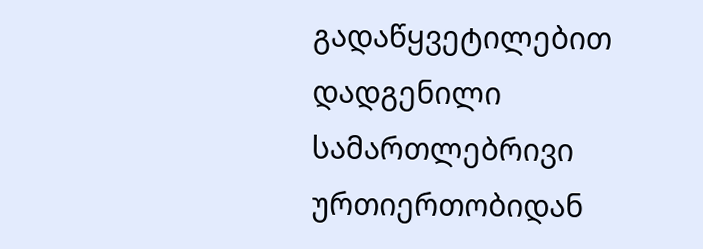გადაწყვეტილებით დადგენილი სამართლებრივი ურთიერთობიდან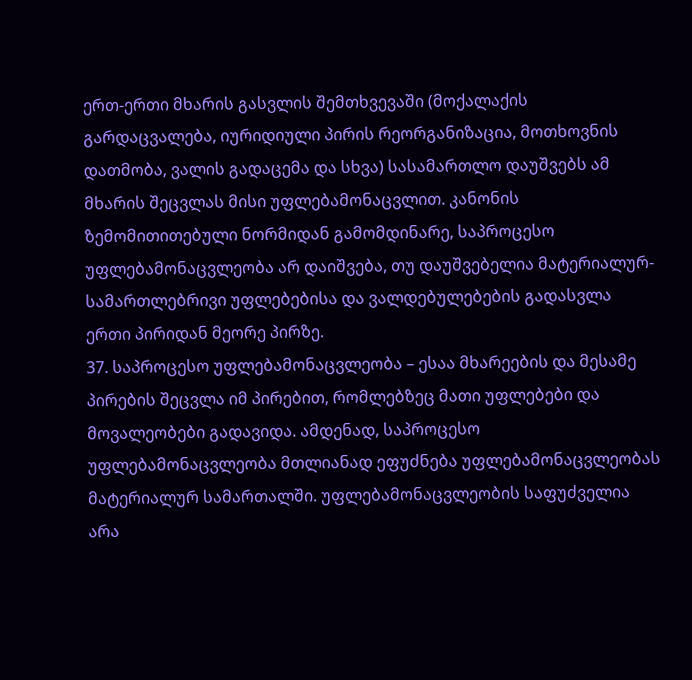ერთ-ერთი მხარის გასვლის შემთხვევაში (მოქალაქის გარდაცვალება, იურიდიული პირის რეორგანიზაცია, მოთხოვნის დათმობა, ვალის გადაცემა და სხვა) სასამართლო დაუშვებს ამ მხარის შეცვლას მისი უფლებამონაცვლით. კანონის ზემომითითებული ნორმიდან გამომდინარე, საპროცესო უფლებამონაცვლეობა არ დაიშვება, თუ დაუშვებელია მატერიალურ-სამართლებრივი უფლებებისა და ვალდებულებების გადასვლა ერთი პირიდან მეორე პირზე.
37. საპროცესო უფლებამონაცვლეობა – ესაა მხარეების და მესამე პირების შეცვლა იმ პირებით, რომლებზეც მათი უფლებები და მოვალეობები გადავიდა. ამდენად, საპროცესო უფლებამონაცვლეობა მთლიანად ეფუძნება უფლებამონაცვლეობას მატერიალურ სამართალში. უფლებამონაცვლეობის საფუძველია არა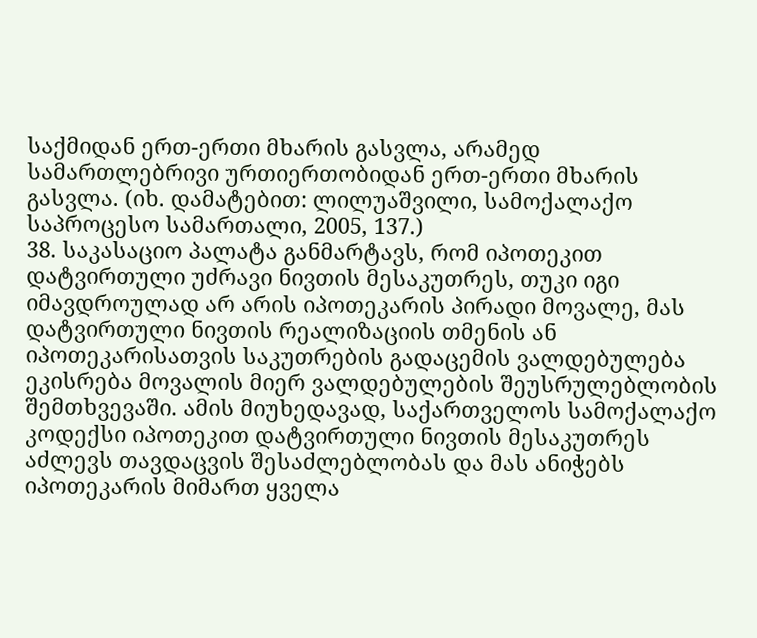საქმიდან ერთ-ერთი მხარის გასვლა, არამედ სამართლებრივი ურთიერთობიდან ერთ-ერთი მხარის გასვლა. (იხ. დამატებით: ლილუაშვილი, სამოქალაქო საპროცესო სამართალი, 2005, 137.)
38. საკასაციო პალატა განმარტავს, რომ იპოთეკით დატვირთული უძრავი ნივთის მესაკუთრეს, თუკი იგი იმავდროულად არ არის იპოთეკარის პირადი მოვალე, მას დატვირთული ნივთის რეალიზაციის თმენის ან იპოთეკარისათვის საკუთრების გადაცემის ვალდებულება ეკისრება მოვალის მიერ ვალდებულების შეუსრულებლობის შემთხვევაში. ამის მიუხედავად, საქართველოს სამოქალაქო კოდექსი იპოთეკით დატვირთული ნივთის მესაკუთრეს აძლევს თავდაცვის შესაძლებლობას და მას ანიჭებს იპოთეკარის მიმართ ყველა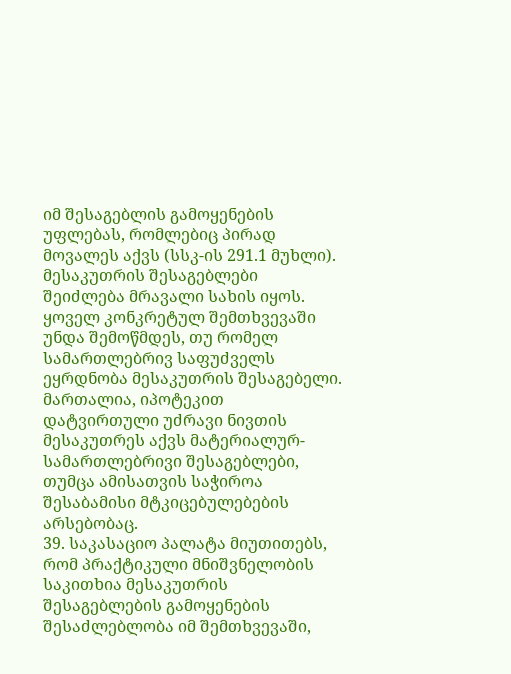იმ შესაგებლის გამოყენების უფლებას, რომლებიც პირად მოვალეს აქვს (სსკ-ის 291.1 მუხლი). მესაკუთრის შესაგებლები შეიძლება მრავალი სახის იყოს. ყოველ კონკრეტულ შემთხვევაში უნდა შემოწმდეს, თუ რომელ სამართლებრივ საფუძველს ეყრდნობა მესაკუთრის შესაგებელი. მართალია, იპოტეკით დატვირთული უძრავი ნივთის მესაკუთრეს აქვს მატერიალურ-სამართლებრივი შესაგებლები, თუმცა ამისათვის საჭიროა შესაბამისი მტკიცებულებების არსებობაც.
39. საკასაციო პალატა მიუთითებს, რომ პრაქტიკული მნიშვნელობის საკითხია მესაკუთრის შესაგებლების გამოყენების შესაძლებლობა იმ შემთხვევაში,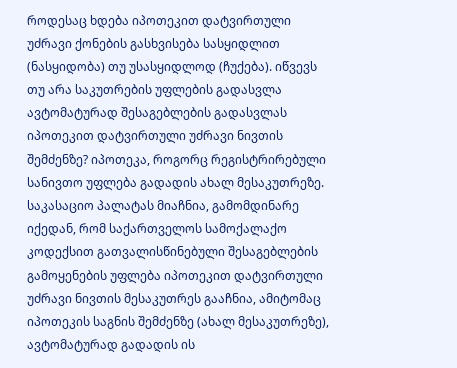როდესაც ხდება იპოთეკით დატვირთული უძრავი ქონების გასხვისება სასყიდლით (ნასყიდობა) თუ უსასყიდლოდ (ჩუქება). იწვევს თუ არა საკუთრების უფლების გადასვლა ავტომატურად შესაგებლების გადასვლას იპოთეკით დატვირთული უძრავი ნივთის შემძენზე? იპოთეკა, როგორც რეგისტრირებული სანივთო უფლება გადადის ახალ მესაკუთრეზე. საკასაციო პალატას მიაჩნია, გამომდინარე იქედან, რომ საქართველოს სამოქალაქო კოდექსით გათვალისწინებული შესაგებლების გამოყენების უფლება იპოთეკით დატვირთული უძრავი ნივთის მესაკუთრეს გააჩნია, ამიტომაც იპოთეკის საგნის შემძენზე (ახალ მესაკუთრეზე), ავტომატურად გადადის ის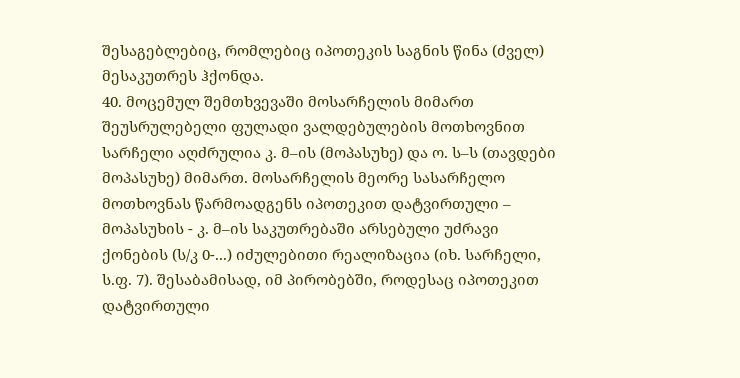შესაგებლებიც, რომლებიც იპოთეკის საგნის წინა (ძველ) მესაკუთრეს ჰქონდა.
40. მოცემულ შემთხვევაში მოსარჩელის მიმართ შეუსრულებელი ფულადი ვალდებულების მოთხოვნით სარჩელი აღძრულია კ. მ–ის (მოპასუხე) და ო. ს–ს (თავდები მოპასუხე) მიმართ. მოსარჩელის მეორე სასარჩელო მოთხოვნას წარმოადგენს იპოთეკით დატვირთული – მოპასუხის - კ. მ–ის საკუთრებაში არსებული უძრავი ქონების (ს/კ 0-...) იძულებითი რეალიზაცია (იხ. სარჩელი, ს.ფ. 7). შესაბამისად, იმ პირობებში, როდესაც იპოთეკით დატვირთული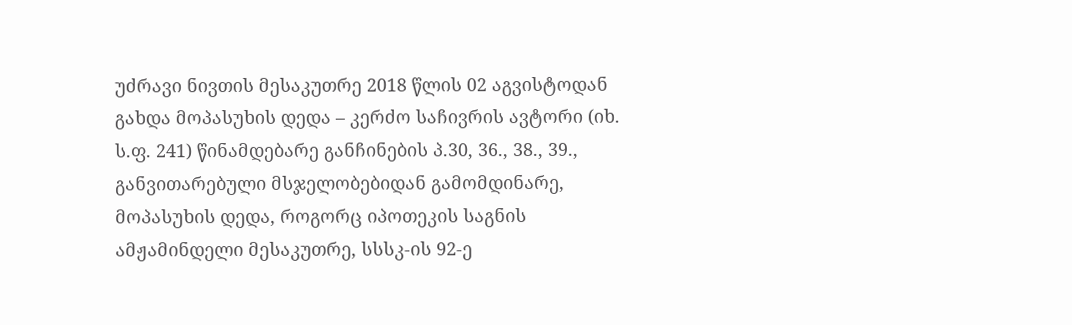უძრავი ნივთის მესაკუთრე 2018 წლის 02 აგვისტოდან გახდა მოპასუხის დედა – კერძო საჩივრის ავტორი (იხ. ს.ფ. 241) წინამდებარე განჩინების პ.30, 36., 38., 39., განვითარებული მსჯელობებიდან გამომდინარე, მოპასუხის დედა, როგორც იპოთეკის საგნის ამჟამინდელი მესაკუთრე, სსსკ-ის 92-ე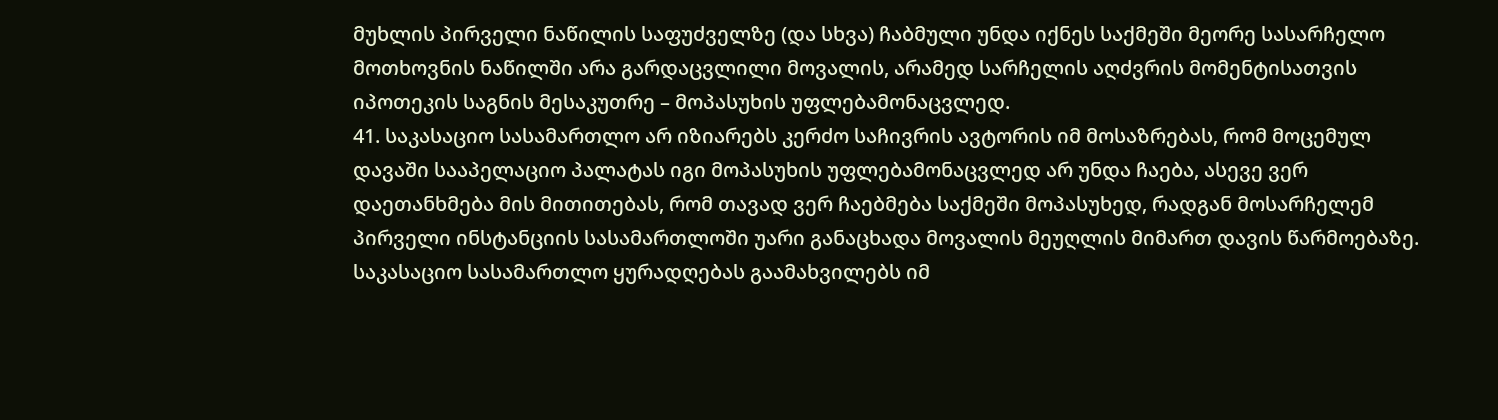მუხლის პირველი ნაწილის საფუძველზე (და სხვა) ჩაბმული უნდა იქნეს საქმეში მეორე სასარჩელო მოთხოვნის ნაწილში არა გარდაცვლილი მოვალის, არამედ სარჩელის აღძვრის მომენტისათვის იპოთეკის საგნის მესაკუთრე – მოპასუხის უფლებამონაცვლედ.
41. საკასაციო სასამართლო არ იზიარებს კერძო საჩივრის ავტორის იმ მოსაზრებას, რომ მოცემულ დავაში სააპელაციო პალატას იგი მოპასუხის უფლებამონაცვლედ არ უნდა ჩაება, ასევე ვერ დაეთანხმება მის მითითებას, რომ თავად ვერ ჩაებმება საქმეში მოპასუხედ, რადგან მოსარჩელემ პირველი ინსტანციის სასამართლოში უარი განაცხადა მოვალის მეუღლის მიმართ დავის წარმოებაზე. საკასაციო სასამართლო ყურადღებას გაამახვილებს იმ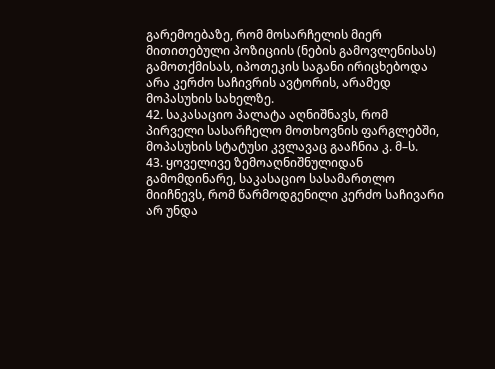გარემოებაზე, რომ მოსარჩელის მიერ მითითებული პოზიციის (ნების გამოვლენისას) გამოთქმისას, იპოთეკის საგანი ირიცხებოდა არა კერძო საჩივრის ავტორის, არამედ მოპასუხის სახელზე.
42. საკასაციო პალატა აღნიშნავს, რომ პირველი სასარჩელო მოთხოვნის ფარგლებში, მოპასუხის სტატუსი კვლავაც გააჩნია კ. მ–ს.
43. ყოველივე ზემოაღნიშნულიდან გამომდინარე, საკასაციო სასამართლო მიიჩნევს, რომ წარმოდგენილი კერძო საჩივარი არ უნდა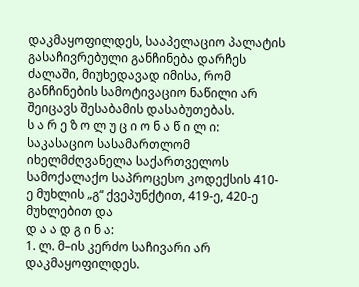დაკმაყოფილდეს, სააპელაციო პალატის გასაჩივრებული განჩინება დარჩეს ძალაში, მიუხედავად იმისა, რომ განჩინების სამოტივაციო ნაწილი არ შეიცავს შესაბამის დასაბუთებას.
ს ა რ ე ზ ო ლ უ ც ი ო ნ ა წ ი ლ ი:
საკასაციო სასამართლომ იხელმძღვანელა საქართველოს სამოქალაქო საპროცესო კოდექსის 410-ე მუხლის „გ“ ქვეპუნქტით, 419-ე, 420-ე მუხლებით და
დ ა ა დ გ ი ნ ა:
1. ლ. მ–ის კერძო საჩივარი არ დაკმაყოფილდეს.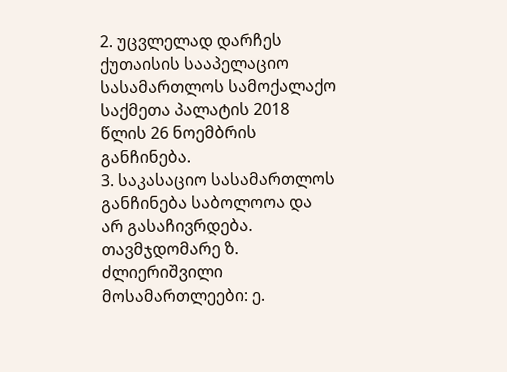2. უცვლელად დარჩეს ქუთაისის სააპელაციო სასამართლოს სამოქალაქო საქმეთა პალატის 2018 წლის 26 ნოემბრის განჩინება.
3. საკასაციო სასამართლოს განჩინება საბოლოოა და არ გასაჩივრდება.
თავმჯდომარე ზ. ძლიერიშვილი
მოსამართლეები: ე.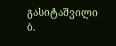გასიტაშვილი
ბ.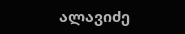ალავიძე